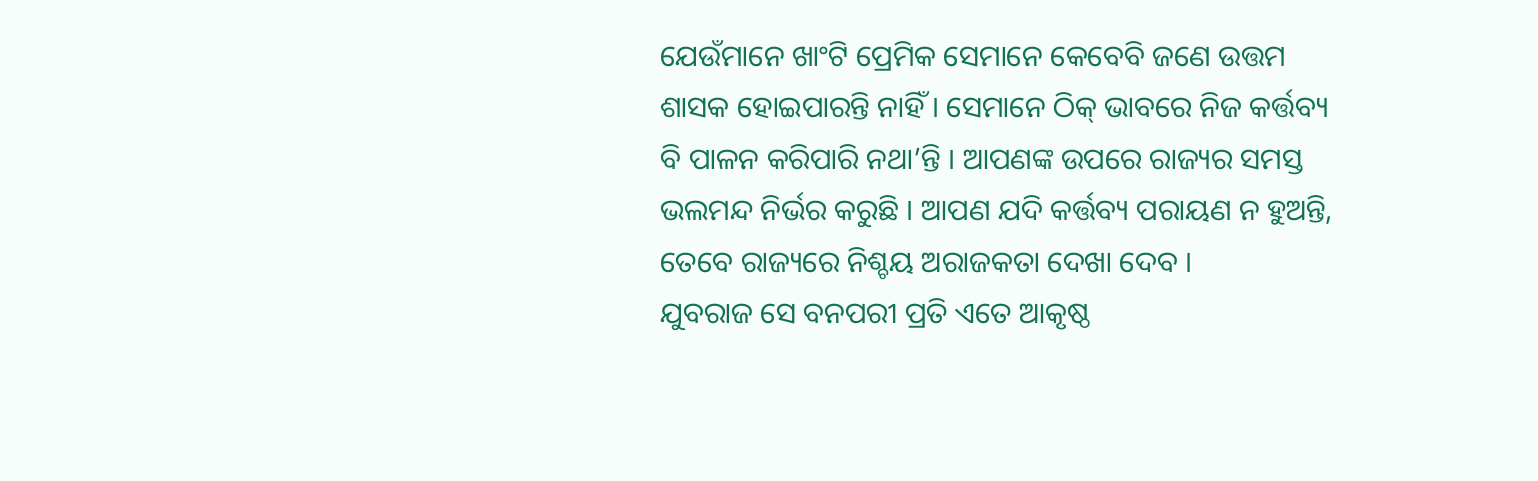ଯେଉଁମାନେ ଖାଂଟି ପ୍ରେମିକ ସେମାନେ କେବେବି ଜଣେ ଉତ୍ତମ ଶାସକ ହୋଇପାରନ୍ତି ନାହିଁ । ସେମାନେ ଠିକ୍ ଭାବରେ ନିଜ କର୍ତ୍ତବ୍ୟ ବି ପାଳନ କରିପାରି ନଥା’ନ୍ତି । ଆପଣଙ୍କ ଉପରେ ରାଜ୍ୟର ସମସ୍ତ ଭଲମନ୍ଦ ନିର୍ଭର କରୁଛି । ଆପଣ ଯଦି କର୍ତ୍ତବ୍ୟ ପରାୟଣ ନ ହୁଅନ୍ତି, ତେବେ ରାଜ୍ୟରେ ନିଶ୍ଚୟ ଅରାଜକତା ଦେଖା ଦେବ ।
ଯୁବରାଜ ସେ ବନପରୀ ପ୍ରତି ଏତେ ଆକୃଷ୍ଠ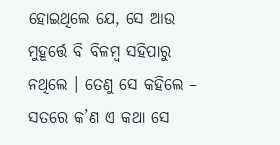ହୋଇଥିଲେ ଯେ, ସେ ଆଉ ମୁହୂର୍ତ୍ତେ ବି ବିଳମ୍ବ ସହିପାରୁ ନଥିଲେ । ତେଣୁ ସେ କହିଲେ – ସତରେ କ’ଣ ଏ କଥା ସେ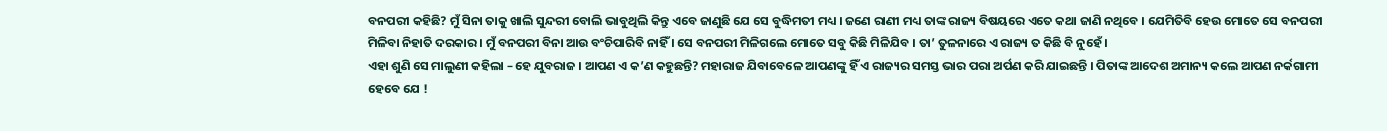ବନପରୀ କହିଛି? ମୁଁ ସିନା ତାକୁ ଖାଲି ସୁନ୍ଦରୀ ବୋଲି ଭାବୁଥିଲି କିନ୍ତୁ ଏବେ ଜାଣୁଛି ଯେ ସେ ବୁଦ୍ଧିମତୀ ମଧ୍ୟ । ଜଣେ ରାଣୀ ମଧ୍ୟ ତାଙ୍କ ରାଜ୍ୟ ବିଷୟରେ ଏତେ କଥା ଜାଣି ନଥିବେ । ଯେମିତିବି ହେଉ ମୋତେ ସେ ବନପରୀ ମିଳିବା ନିହାତି ଦରକାର । ମୁଁ ବନପରୀ ବିନା ଆଉ ବଂଚିପାରିବି ନାହିଁ । ସେ ବନପରୀ ମିଳିଗଲେ ମୋତେ ସବୁ କିଛି ମିଳିଯିବ । ତା’ ତୁଳନାରେ ଏ ରାଜ୍ୟ ତ କିଛି ବି ନୁହେଁ ।
ଏହା ଶୁଣି ସେ ମାଲୁଣୀ କହିଲା – ହେ ଯୁବରାଜ । ଆପଣ ଏ କ’ଣ କହୁଛନ୍ତି? ମହାରାଜ ଯିବାବେଳେ ଆପଣଙ୍କୁ ହିଁ ଏ ରାଜ୍ୟର ସମସ୍ତ ଭାର ପରା ଅର୍ପଣ କରି ଯାଇଛନ୍ତି । ପିତାଙ୍କ ଆଦେଶ ଅମାନ୍ୟ କଲେ ଆପଣ ନର୍କଗାମୀ ହେବେ ଯେ !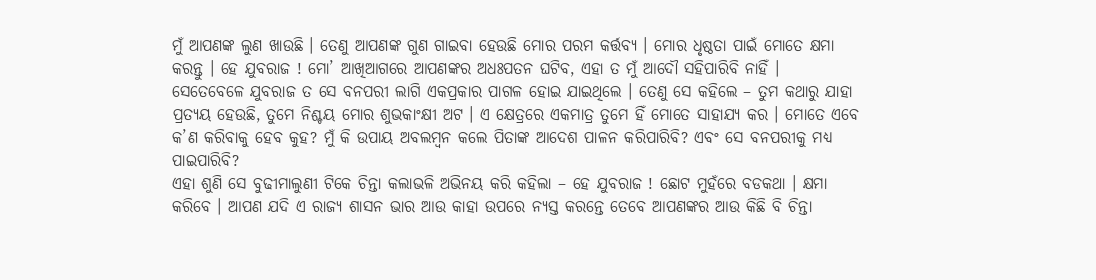ମୁଁ ଆପଣଙ୍କ ଲୁଣ ଖାଉଛି । ତେଣୁ ଆପଣଙ୍କ ଗୁଣ ଗାଇବା ହେଉଛି ମୋର ପରମ କର୍ତ୍ତବ୍ୟ । ମୋର ଧୃଷ୍ଠତା ପାଇଁ ମୋତେ କ୍ଷମା କରନ୍ତୁ । ହେ ଯୁବରାଜ ! ମୋ’ ଆଖିଆଗରେ ଆପଣଙ୍କର ଅଧଃପତନ ଘଟିବ, ଏହା ତ ମୁଁ ଆଦୌ ସହିପାରିବି ନାହିଁ ।
ସେତେବେଳେ ଯୁବରାଜ ତ ସେ ବନପରୀ ଲାଗି ଏକପ୍ରକାର ପାଗଳ ହୋଇ ଯାଇଥିଲେ । ତେଣୁ ସେ କହିଲେ – ତୁମ କଥାରୁ ଯାହା ପ୍ରତ୍ୟୟ ହେଉଛି, ତୁମେ ନିଶ୍ଚୟ ମୋର ଶୁଭକାଂକ୍ଷୀ ଅଟ । ଏ କ୍ଷେତ୍ରରେ ଏକମାତ୍ର ତୁମେ ହିଁ ମୋତେ ସାହାଯ୍ୟ କର । ମୋତେ ଏବେ କ’ଣ କରିବାକୁ ହେବ କୁହ? ମୁଁ କି ଉପାୟ ଅବଲମ୍ବନ କଲେ ପିତାଙ୍କ ଆଦେଶ ପାଳନ କରିପାରିବି? ଏବଂ ସେ ବନପରୀକୁ ମଧ୍ୟ ପାଇପାରିବି?
ଏହା ଶୁଣି ସେ ବୁଢୀମାଲୁଣୀ ଟିକେ ଚିନ୍ତା କଲାଭଳି ଅଭିନୟ କରି କହିଲା – ହେ ଯୁବରାଜ ! ଛୋଟ ମୁହଁରେ ବଡକଥା । କ୍ଷମା କରିବେ । ଆପଣ ଯଦି ଏ ରାଜ୍ୟ ଶାସନ ଭାର ଆଉ କାହା ଉପରେ ନ୍ୟସ୍ତ କରନ୍ତେ ତେବେ ଆପଣଙ୍କର ଆଉ କିଛି ବି ଚିନ୍ତା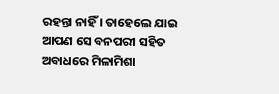ରହନ୍ତା ନାହିଁ । ତାହେଲେ ଯାଇ ଆପଣ ସେ ବନପରୀ ସହିତ ଅବାଧରେ ମିଳାମିଶା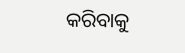କରିବାକୁ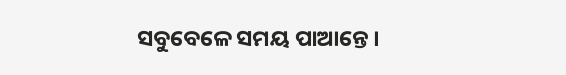ସବୁବେଳେ ସମୟ ପାଆନ୍ତେ ।